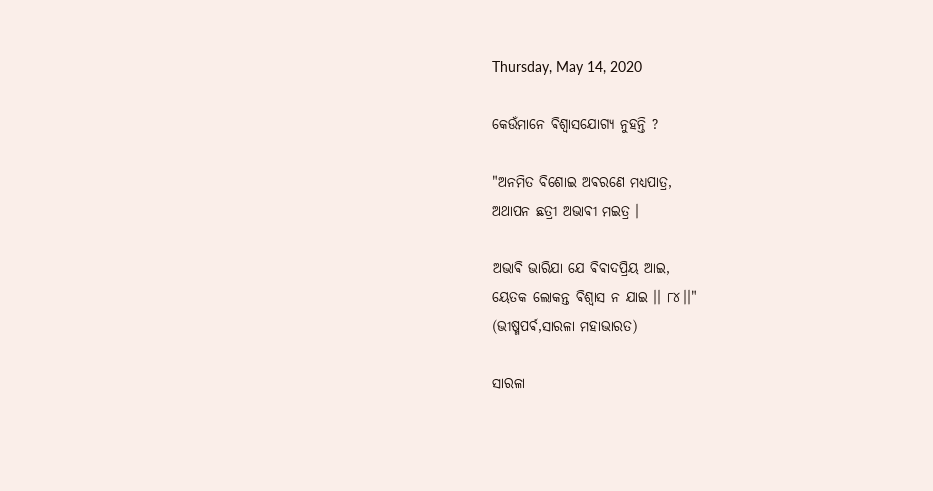Thursday, May 14, 2020

କେଉଁମାନେ ଵିଶ୍ଵାସଯୋଗ୍ଯ ନୁହନ୍ତି ?

"ଅନମିତ ବିଶୋଇ ଅଵରଣେ ମଧ୍ଯପାତ୍ର,
ଅଥାପନ ଛତ୍ରୀ ଅଭାଵୀ ମଇତ୍ର ।

ଅଭାଵି ଭାରିଯା ଯେ ଵିଵାଦପ୍ରିୟ ଆଇ,
ୟେତକ ଲୋକନ୍ତ ଵିଶ୍ଵାସ ନ ଯାଇ ।। ୮୪।।"
(ଭୀଷ୍ମପର୍ଵ,ସାରଳା ମହାଭାରତ)

ସାରଳା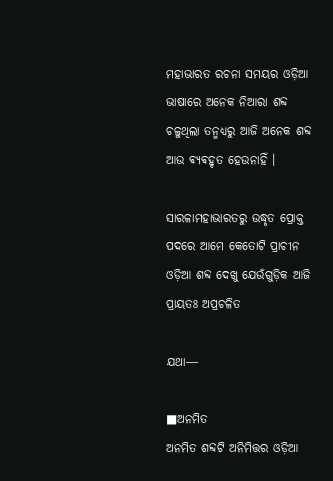ମହାଭାରତ ରଚନା ସମୟର ଓଡ଼ିଆ ଭାଷାରେ ଅନେକ ନିଆରା ଶବ୍ଦ ଚଳୁଥିଲା ତନ୍ମଧ୍ୟରୁ ଆଜି ଅନେକ ଶବ୍ଦ ଆଉ ଵ୍ଯଵହୃତ ହେଉନାହିଁ ।

ସାରଳାମହାଭାରତରୁ ଉଦ୍ଧୃତ ପ୍ରୋକ୍ତ ପଦରେ ଆମେ କେତୋଟି ପ୍ରାଚୀନ ଓଡ଼ିଆ ଶବ୍ଦ ଦେଖୁ ଯେଉଁଗୁଡ଼ିକ ଆଜି ପ୍ରାୟତଃ ଅପ୍ରଚଳିତ

ଯଥା―

■ଅନମିତ
ଅନମିତ ଶବ୍ଦଟି ଅନିମିତ୍ତର ଓଡ଼ିଆ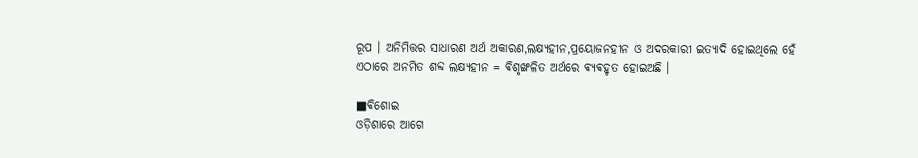ରୂପ । ଅନିମିତ୍ତର ସାଧାରଣ ଅର୍ଥ ଅକାରଣ,ଲକ୍ଷ୍ୟହୀନ,ପ୍ରୟୋଜନହୀନ ଓ ଅଦରକାରୀ ଇତ୍ୟାଦି ହୋଇଥିଲେ ହେଁ ଏଠାରେ ଅନମିତ ଶବ୍ଦ ଲକ୍ଷ୍ଯହୀନ = ଵିଶୃଙ୍ଖଳିତ ଅର୍ଥରେ ଵ୍ଯଵହୃତ ହୋଇଅଛି ।

■ଵିଶୋଇ
ଓଡ଼ିଶାରେ ଆଗେ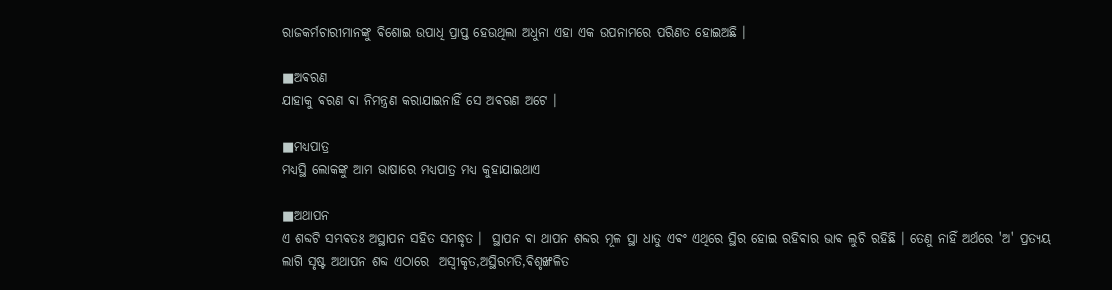ରାଜକର୍ମଚାରୀମାନଙ୍କୁ ଵିଶୋଇ ଉପାଧି ପ୍ରାପ୍ତ ହେଉଥିଲା ଅଧୁନା ଏହା ଏକ ଉପନାମରେ ପରିଣତ ହୋଇଅଛି ।

■ଅଵରଣ
ଯାହାକୁ ଵରଣ ଵା ନିମନ୍ତ୍ରଣ କରାଯାଇନାହିଁ ସେ ଅଵରଣ ଅଟେ ।

■ମଧ୍ଯପାତ୍ର
ମଧ୍ଯସ୍ଥି ଲୋକଙ୍କୁ ଆମ ଭାଷାରେ ମଧ୍ଯପାତ୍ର ମଧ୍ୟ କୁହାଯାଇଥାଏ

■ଅଥାପନ
ଏ ଶବ୍ଦଟି ସମ୍ଭଵତଃ ଅସ୍ଥାପନ ସହିତ ସମଦ୍ଧୃତ ।  ସ୍ଥାପନ ଵା ଥାପନ ଶବ୍ଦର ମୂଳ ସ୍ଥା ଧାତୁ ଏଵଂ ଏଥିରେ ସ୍ଥିର ହୋଇ ରହିଵାର ଭାଵ ଲୁଚି ରହିଛି । ତେଣୁ ନାହିଁ ଅର୍ଥରେ 'ଅ' ପ୍ରତ୍ଯୟ ଲାଗି ସୃଷ୍ଟ ଅଥାପନ ଶବ୍ଦ ଏଠାରେ  ଅସ୍ଵୀକୃତ,ଅସ୍ଥିରମତି,ଵିଶୃଙ୍ଖଳିତ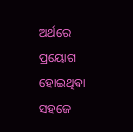ଅର୍ଥରେ ପ୍ରୟୋଗ ହୋଇଥିଵା ସହଜେ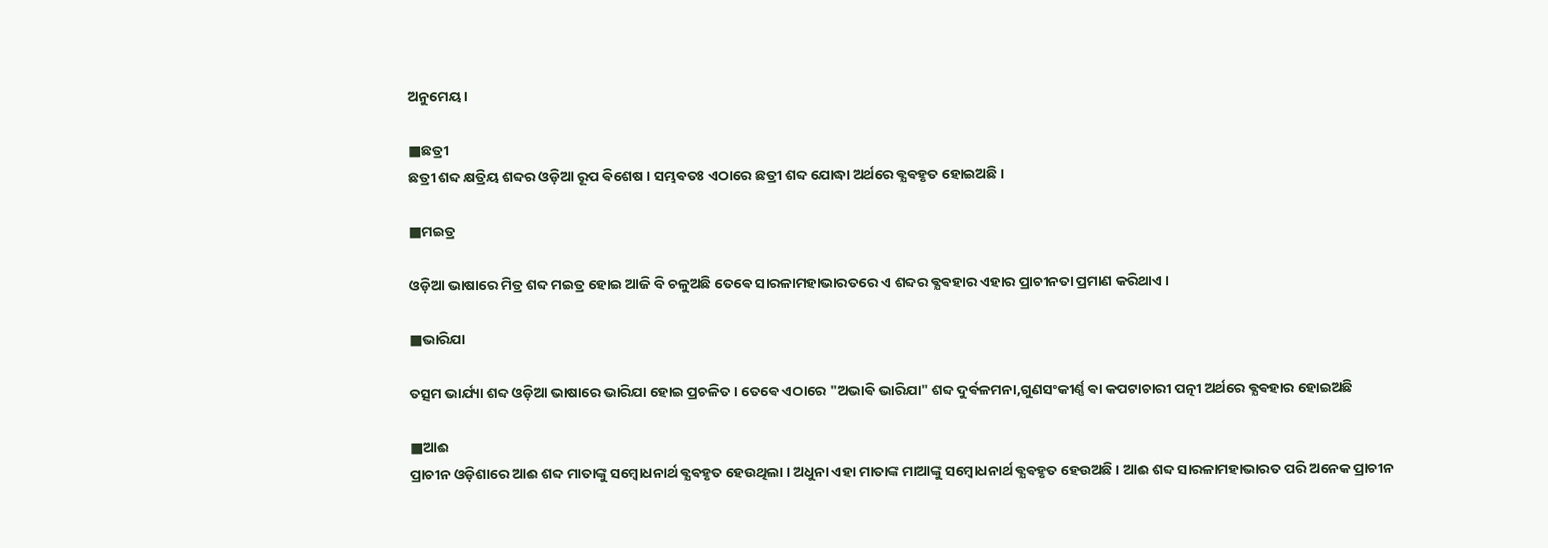ଅନୁମେୟ ।

■ଛତ୍ରୀ
ଛତ୍ରୀ ଶବ୍ଦ କ୍ଷତ୍ରିୟ ଶବ୍ଦର ଓଡ଼ିଆ ରୂପ ଵିଶେଷ । ସମ୍ଭଵତଃ ଏଠାରେ ଛତ୍ରୀ ଶବ୍ଦ ଯୋଦ୍ଧା ଅର୍ଥରେ ଵ୍ଯଵହୃତ ହୋଇଅଛି ।

■ମଇତ୍ର

ଓଡ଼ିଆ ଭାଷାରେ ମିତ୍ର ଶବ୍ଦ ମଇତ୍ର ହୋଇ ଆଜି ବି ଚଳୁଅଛି ତେଵେ ସାରଳାମହାଭାରତରେ ଏ ଶବ୍ଦର ଵ୍ଯଵହାର ଏହାର ପ୍ରାଚୀନତା ପ୍ରମାଣ କରିଥାଏ ।

■ଭାରିଯା

ତତ୍ସମ ଭାର୍ଯ୍ୟା ଶବ୍ଦ ଓଡ଼ିଆ ଭାଷାରେ ଭାରିଯା ହୋଇ ପ୍ରଚଳିତ । ତେଵେ ଏଠାରେ "ଅଭାଵି ଭାରିଯା" ଶବ୍ଦ ଦୁର୍ଵଳମନା,ଗୁଣସଂକୀର୍ଣ୍ଣ ଵା କପଟାଚାରୀ ପତ୍ନୀ ଅର୍ଥରେ ଵ୍ଯଵହାର ହୋଇଅଛି

■ଆଈ
ପ୍ରାଚୀନ ଓଡ଼ିଶାରେ ଆଈ ଶବ୍ଦ ମାତାଙ୍କୁ ସମ୍ବୋଧନାର୍ଥ ଵ୍ଯଵହୃତ ହେଉଥିଲା । ଅଧୁନା ଏହା ମାତାଙ୍କ ମାଆଙ୍କୁ ସମ୍ବୋଧନାର୍ଥ ଵ୍ଯଵହୃତ ହେଉଅଛି । ଆଈ ଶବ୍ଦ ସାରଳାମହାଭାରତ ପରି ଅନେକ ପ୍ରାଚୀନ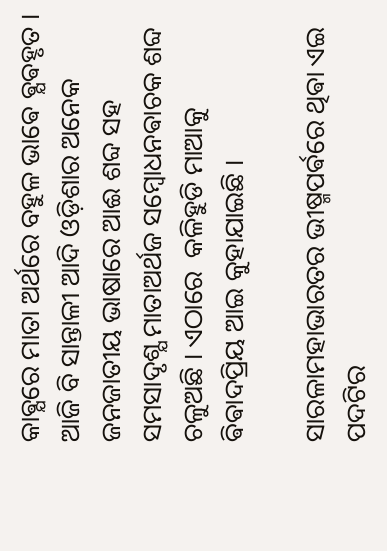କାଵ୍ଯରେ ମାତା ଅର୍ଥରେ ବହୁଳ ଭାଵେ ଵ୍ଯଵହୃତ । ଆଜି ବି ସାନ୍ତାଳୀ ଆଦି ଓଡ଼ିଶାର ଅନେକ ଜନଜାତୀୟ ଭାଷାରେ ଆଈ ଶବ୍ଦ ସହ ସମସାଦୃଶ୍ଯ ମାତାଅର୍ଥଜ ସମ୍ବୋଧନଵାଚକ ଶବ୍ଦ ଚଳୁଅଛି । ଏଠାରେ  କଳିହୁଡି ମାଆକୁ ଵିଵାଦପ୍ରିୟ ଆଇ କୁହାଯାଇଛି ।

ସାରଳାମହାଭାରତର ଭୀଷ୍ମପର୍ଵରେ ଥିଵା ଏଇ ପଦଟିର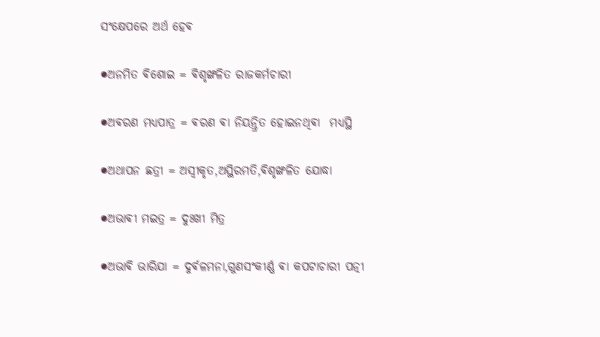ସଂକ୍ଷେପରେ ଅର୍ଥ ହେଵ

●ଅନମିତ ଵିଶୋଇ = ଵିଶୃଙ୍ଖଳିତ ରାଜକର୍ମଚାରୀ

●ଅଵରଣ ମଧ୍ଯପାତ୍ର = ଵରଣ ଵା ନିୟନ୍ତ୍ରିତ ହୋଇନଥିଵା  ମଧ୍ଯସ୍ଥି

●ଅଥାପନ ଛତ୍ରୀ = ଅସ୍ଵୀକୃତ,ଅସ୍ଥିରମତି,ଵିଶୃଙ୍ଖଳିତ ଯୋଦ୍ଧା

●ଅଭାଵୀ ମଇତ୍ର = ଦୁଃଖୀ ମିତ୍ର

●ଅଭାଵି ଭାରିଯା = ଦୁର୍ଵଳମନା,ଗୁଣସଂକୀର୍ଣ୍ଣ ଵା କପଟାଚାରୀ ପତ୍ନୀ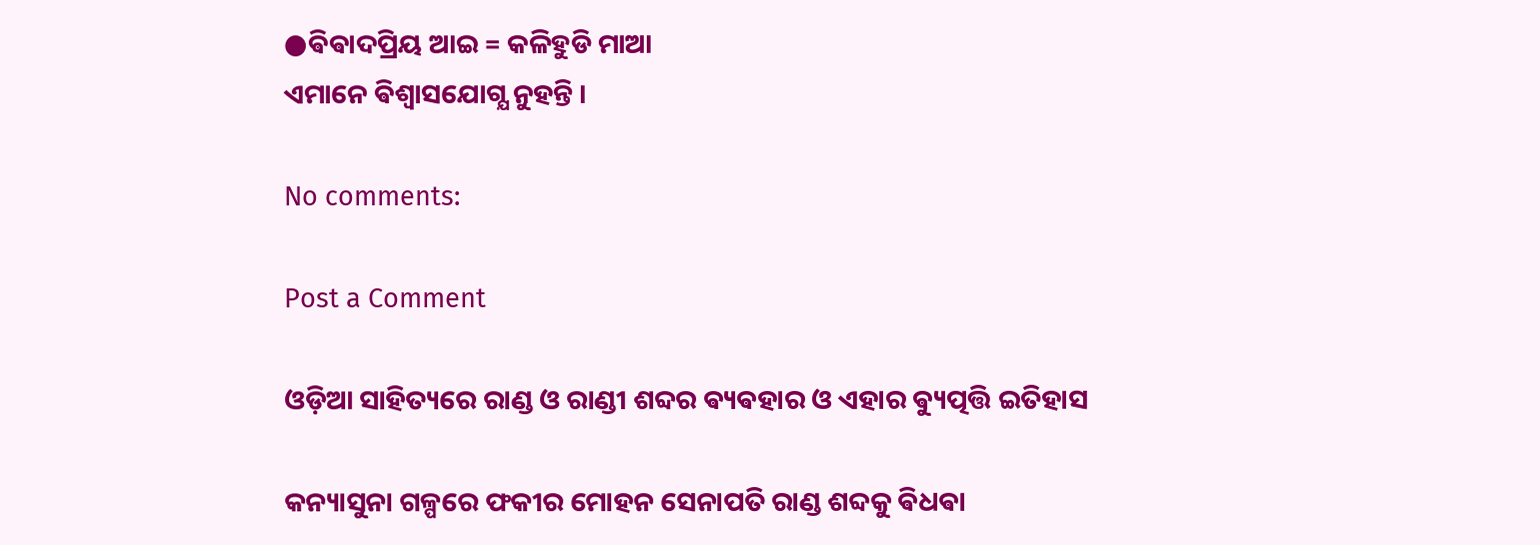●ଵିଵାଦପ୍ରିୟ ଆଇ = କଳିହୁଡି ମାଆ
ଏମାନେ ଵିଶ୍ଵାସଯୋଗ୍ଯ ନୁହନ୍ତି ।

No comments:

Post a Comment

ଓଡ଼ିଆ ସାହିତ୍ୟରେ ରାଣ୍ଡ ଓ ରାଣ୍ଡୀ ଶବ୍ଦର ଵ୍ୟଵହାର ଓ ଏହାର ଵ୍ୟୁତ୍ପତ୍ତି ଇତିହାସ

କନ୍ୟାସୁନା ଗଳ୍ପରେ ଫକୀର ମୋହନ ସେନାପତି ରାଣ୍ଡ ଶବ୍ଦକୁ ଵିଧଵା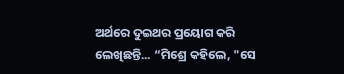ଅର୍ଥରେ ଦୁଇଥର ପ୍ରୟୋଗ କରି ଲେଖିଛନ୍ତି... “ମିଶ୍ରେ କହିଲେ, "ସେ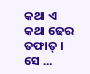କଥା ଏ କଥା ଢେର ତଫାତ୍ । ସେ ...